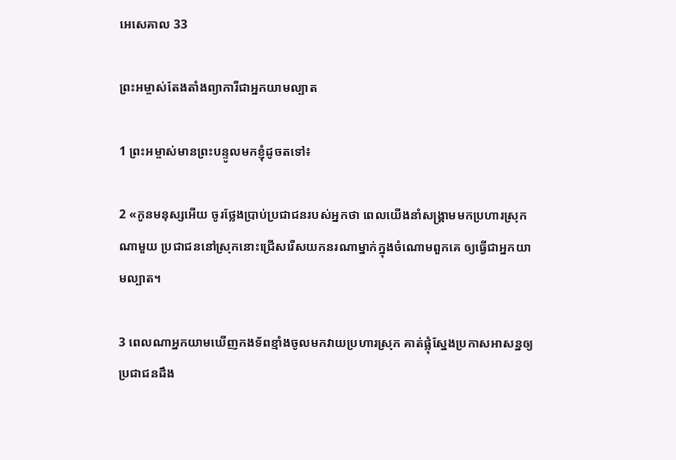អេសេ‌គាល 33

ព្រះ‌អម្ចាស់តែង‌តាំងព្យាការីជាអ្នកយាម‌ល្បាត

1 ព្រះ‌អម្ចាស់មានព្រះ‌បន្ទូលមកខ្ញុំដូចតទៅ៖

2 «កូនមនុស្សអើយ ចូរថ្លែងប្រាប់ប្រជា‌ជនរបស់អ្នកថា ពេលយើងនាំសង្គ្រាមមកប្រហារស្រុកណាមួយ ប្រជា‌ជននៅស្រុកនោះជ្រើសរើសយកនរណាម្នាក់ក្នុងចំណោមពួកគេ ឲ្យធ្វើជាអ្នកយាម‌ល្បាត។

3 ពេលណាអ្នកយាមឃើញកង‌ទ័ពខ្មាំងចូលមកវាយប្រហារស្រុក គាត់ផ្លុំស្នែងប្រកាសអាសន្នឲ្យប្រជា‌ជនដឹង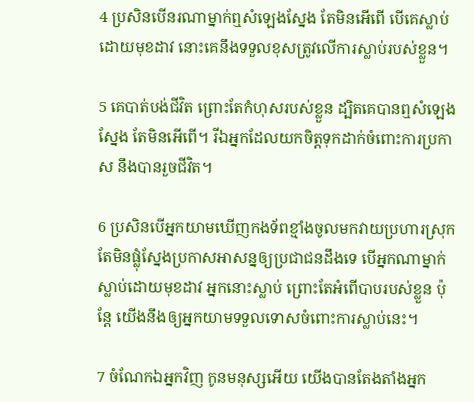4 ប្រសិនបើនរណាម្នាក់ឮសំឡេងស្នែង តែមិនអើពើ បើគេស្លាប់ដោយមុខដាវ នោះគេនឹងទទួលខុសត្រូវលើការស្លាប់របស់ខ្លួន។

5 គេបាត់បង់ជីវិត ព្រោះតែកំហុសរបស់ខ្លួន ដ្បិតគេបានឮសំឡេងស្នែង តែមិនអើពើ។ រីឯអ្នកដែលយកចិត្តទុកដាក់ចំពោះការប្រកាស នឹងបានរួចជីវិត។

6 ប្រសិនបើអ្នកយាមឃើញកង‌ទ័ពខ្មាំងចូលមកវាយប្រហារស្រុក តែមិនផ្លុំស្នែងប្រកាសអាសន្នឲ្យប្រជា‌ជនដឹងទេ បើអ្នកណាម្នាក់ស្លាប់ដោយមុខដាវ អ្នកនោះស្លាប់ ព្រោះតែអំពើបាបរបស់ខ្លួន ប៉ុន្តែ យើងនឹងឲ្យអ្នកយាមទទួលទោសចំពោះការស្លាប់នេះ។

7 ចំណែកឯអ្នកវិញ កូនមនុស្សអើយ យើងបានតែង‌តាំងអ្នក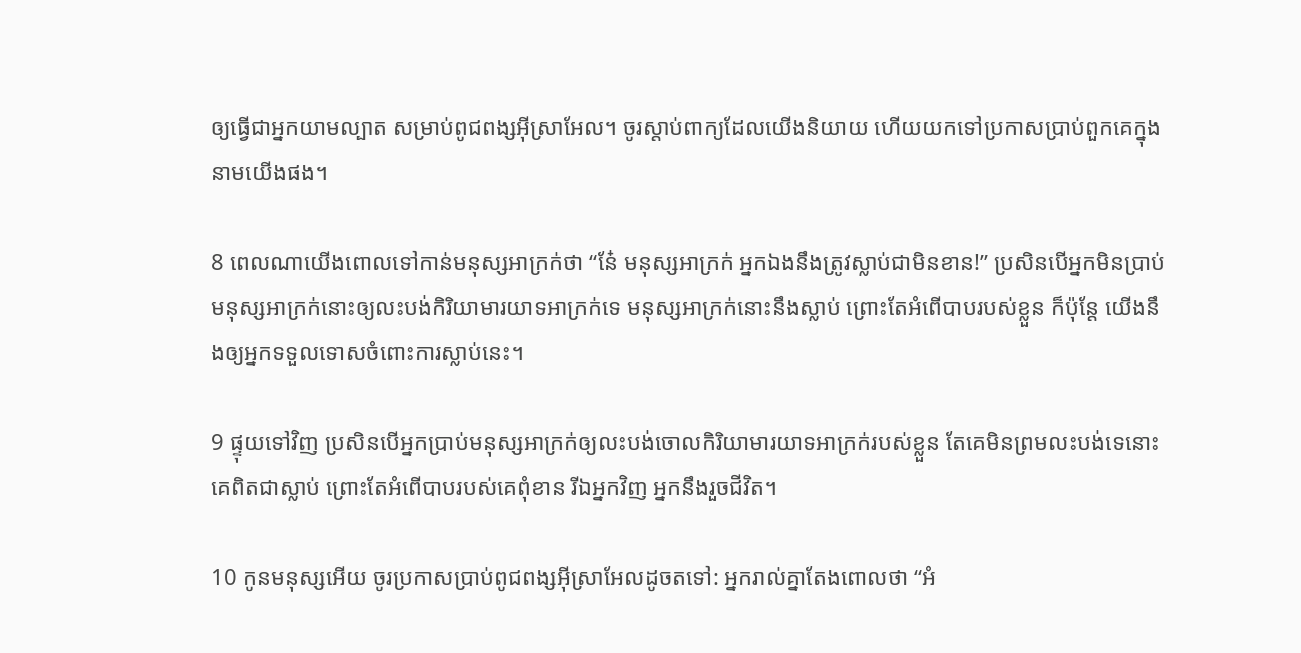ឲ្យធ្វើជាអ្នកយាម‌ល្បាត សម្រាប់ពូជ‌ពង្សអ៊ីស្រា‌អែល។ ចូរស្ដាប់ពាក្យដែលយើងនិយាយ ហើយយកទៅប្រកាសប្រាប់ពួកគេក្នុងនាមយើងផង។

8 ពេលណាយើងពោលទៅកាន់មនុស្សអាក្រក់ថា “នែ៎ មនុស្សអាក្រក់ អ្នកឯងនឹងត្រូវស្លាប់ជាមិនខាន!” ប្រសិនបើអ្នកមិនប្រាប់មនុស្សអាក្រក់នោះឲ្យលះ‌បង់កិរិយា‌មារយាទអាក្រក់ទេ មនុស្សអាក្រក់នោះនឹងស្លាប់ ព្រោះតែអំពើបាបរបស់ខ្លួន ក៏ប៉ុន្តែ យើងនឹងឲ្យអ្នកទទួលទោសចំពោះការស្លាប់នេះ។

9 ផ្ទុយទៅវិញ ប្រសិនបើអ្នកប្រាប់មនុស្សអាក្រក់ឲ្យលះ‌បង់ចោលកិរិយា‌មារយាទអាក្រក់របស់ខ្លួន តែគេមិនព្រមលះ‌បង់ទេនោះ គេពិតជាស្លាប់ ព្រោះតែអំពើបាបរបស់គេពុំ‌ខាន រីឯអ្នកវិញ អ្នកនឹងរួចជីវិត។

10 កូនមនុស្សអើយ ចូរប្រកាសប្រាប់ពូជ‌ពង្សអ៊ីស្រា‌អែលដូចតទៅ: អ្នករាល់គ្នាតែងពោលថា “អំ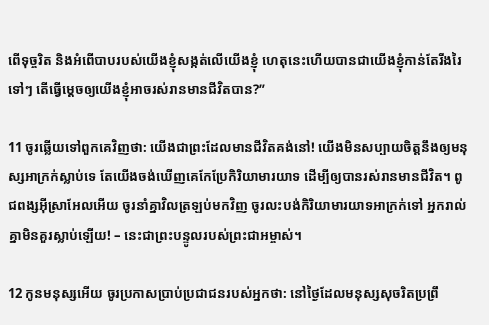ពើទុច្ចរិត និងអំពើបាបរបស់យើងខ្ញុំសង្កត់លើយើងខ្ញុំ ហេតុនេះហើយបានជាយើងខ្ញុំកាន់តែរីង‌រៃទៅៗ តើធ្វើម្ដេចឲ្យយើងខ្ញុំអាចរស់រានមានជីវិតបាន?”

11 ចូរឆ្លើយទៅពួកគេវិញថា: យើងជាព្រះដែលមានជីវិតគង់នៅ! យើងមិនសប្បាយចិត្តនឹងឲ្យមនុស្សអាក្រក់ស្លាប់ទេ តែយើងចង់ឃើញគេកែប្រែកិរិយា‌មារយាទ ដើម្បីឲ្យបានរស់រានមានជីវិត។ ពូជ‌ពង្សអ៊ីស្រា‌អែលអើយ ចូរនាំគ្នាវិលត្រឡប់មកវិញ ចូរលះ‌បង់កិរិយា‌មារយាទអាក្រក់ទៅ អ្នករាល់គ្នាមិនគួរស្លាប់ឡើយ! – នេះជាព្រះ‌បន្ទូលរបស់ព្រះ‌ជា‌អម្ចាស់។

12 កូនមនុស្សអើយ ចូរប្រកាសប្រាប់ប្រជា‌ជនរបស់អ្នកថា: នៅថ្ងៃដែលមនុស្សសុចរិតប្រព្រឹ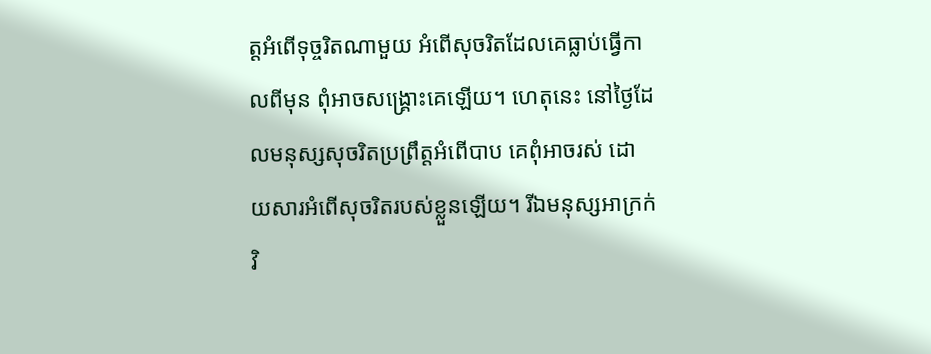ត្តអំពើទុច្ចរិតណាមួយ អំពើសុចរិតដែលគេធ្លាប់ធ្វើកាលពីមុន ពុំអាចសង្គ្រោះគេឡើយ។ ហេតុនេះ នៅថ្ងៃដែលមនុស្សសុចរិតប្រព្រឹត្តអំពើបាប គេពុំអាចរស់ ដោយ‌សារអំពើសុចរិតរបស់ខ្លួនឡើយ។ រីឯមនុស្សអាក្រក់វិ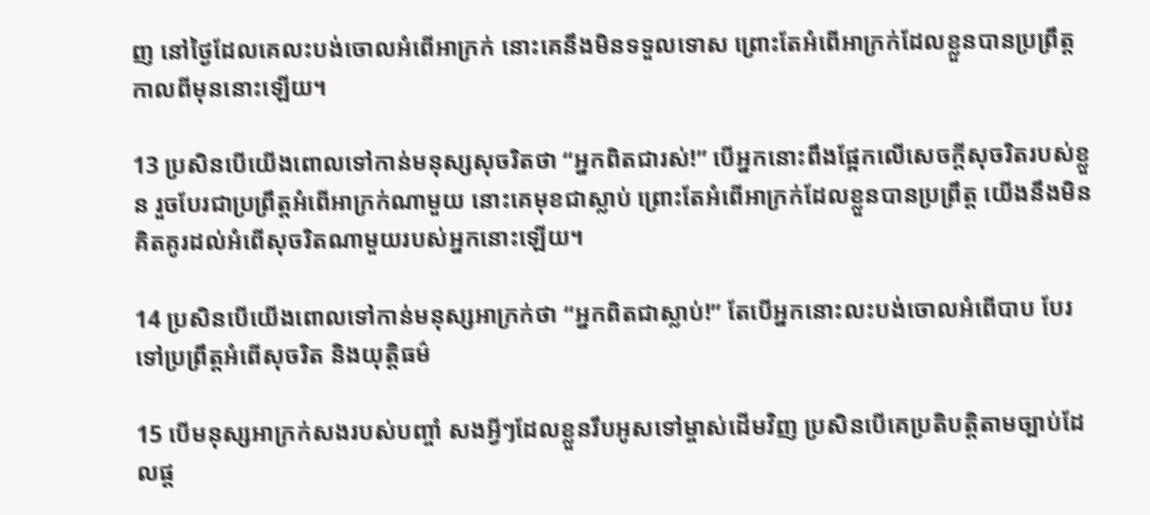ញ នៅថ្ងៃដែលគេលះ‌បង់ចោលអំពើអាក្រក់ នោះគេនឹងមិនទទួលទោស ព្រោះតែអំពើអាក្រក់ដែលខ្លួនបានប្រព្រឹត្តកាលពីមុននោះឡើយ។

13 ប្រសិនបើយើងពោលទៅកាន់មនុស្សសុចរិតថា “អ្នកពិតជារស់!” បើអ្នកនោះពឹងផ្អែកលើសេចក្ដីសុចរិតរបស់ខ្លួន រួចបែរជាប្រព្រឹត្តអំពើអាក្រក់ណាមួយ នោះគេមុខជាស្លាប់ ព្រោះតែអំពើអាក្រក់ដែលខ្លួនបានប្រព្រឹត្ត យើងនឹងមិនគិត‌គូរដល់អំពើសុចរិតណាមួយរបស់អ្នកនោះឡើយ។

14 ប្រសិនបើយើងពោលទៅកាន់មនុស្សអាក្រក់ថា “អ្នកពិតជាស្លាប់!” តែបើអ្នកនោះលះ‌បង់ចោលអំពើបាប បែរទៅប្រព្រឹត្តអំពើសុចរិត និងយុត្តិធម៌

15 បើមនុស្សអាក្រក់សងរបស់បញ្ចាំ សងអ្វីៗដែលខ្លួនរឹបអូសទៅម្ចាស់ដើមវិញ ប្រសិនបើគេប្រតិបត្តិតាមច្បាប់ដែលផ្ដ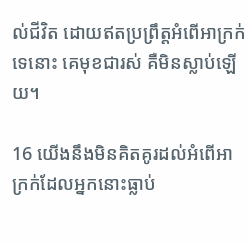ល់ជីវិត ដោយឥតប្រព្រឹត្តអំពើអាក្រក់ទេនោះ គេមុខជារស់ គឺមិនស្លាប់ឡើយ។

16 យើងនឹងមិនគិត‌គូរដល់អំពើអាក្រក់ដែលអ្នកនោះធ្លាប់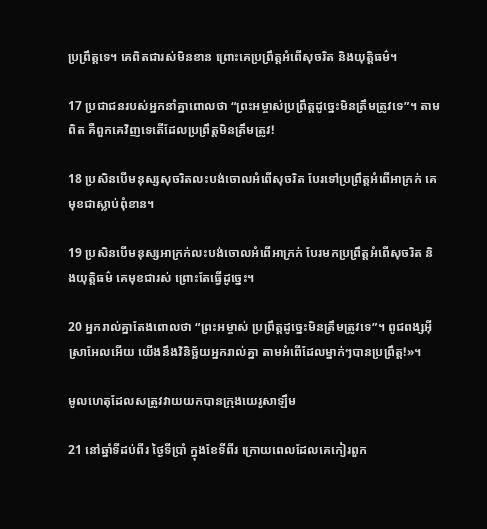ប្រព្រឹត្តទេ។ គេពិតជារស់មិនខាន ព្រោះគេប្រព្រឹត្តអំពើសុចរិត និងយុត្តិធម៌។

17 ប្រជា‌ជនរបស់អ្នកនាំគ្នាពោលថា “ព្រះ‌អម្ចាស់ប្រព្រឹត្តដូច្នេះមិនត្រឹមត្រូវទេ”។ តាមពិត គឺពួកគេវិញទេតើដែលប្រព្រឹត្តមិនត្រឹមត្រូវ!

18 ប្រសិនបើមនុស្សសុចរិតលះ‌បង់ចោលអំពើសុចរិត បែរទៅប្រព្រឹត្តអំពើអាក្រក់ គេមុខជាស្លាប់ពុំ‌ខាន។

19 ប្រសិនបើមនុស្សអាក្រក់លះ‌បង់ចោលអំពើអាក្រក់ បែរមកប្រព្រឹត្តអំពើសុចរិត និងយុត្តិធម៌ គេមុខជារស់ ព្រោះតែធ្វើដូច្នេះ។

20 អ្នករាល់គ្នាតែងពោលថា “ព្រះ‌អម្ចាស់ ប្រព្រឹត្តដូច្នេះមិនត្រឹមត្រូវទេ”។ ពូជ‌ពង្សអ៊ីស្រា‌អែលអើយ យើងនឹងវិនិច្ឆ័យអ្នករាល់គ្នា តាមអំពើដែលម្នាក់ៗបានប្រព្រឹត្ត!»។

មូលហេតុដែលសត្រូវវាយយកបានក្រុងយេរូ‌សាឡឹម

21 នៅឆ្នាំទីដប់‌ពីរ ថ្ងៃទីប្រាំ ក្នុងខែទីពីរ ក្រោយពេលដែលគេកៀរពួក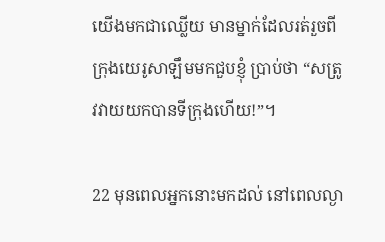យើងមកជាឈ្លើយ មានម្នាក់ដែលរត់រួចពីក្រុងយេរូ‌សាឡឹមមកជួបខ្ញុំ ប្រាប់ថា “សត្រូវវាយយកបានទីក្រុងហើយ!”។

22 មុនពេលអ្នកនោះមកដល់ នៅពេលល្ងា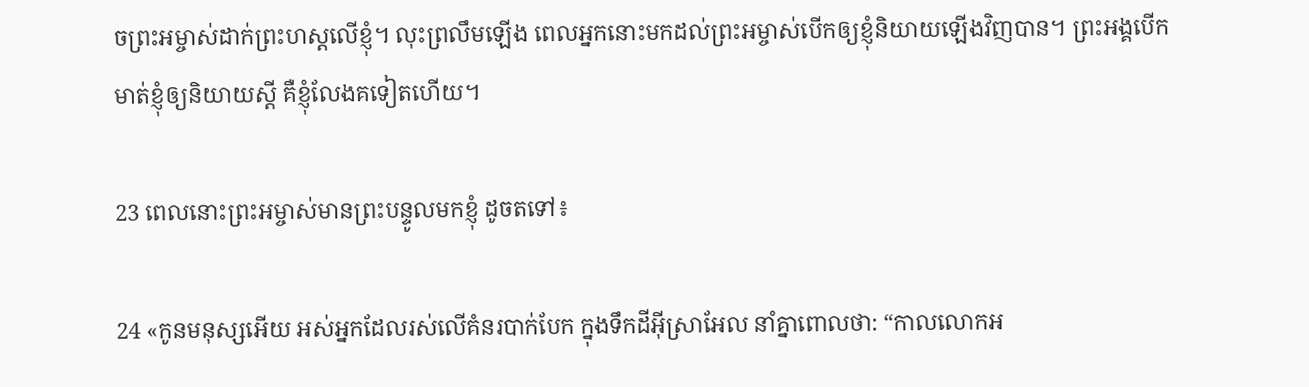ចព្រះ‌អម្ចាស់ដាក់ព្រះ‌ហស្ដលើខ្ញុំ។ លុះព្រលឹមឡើង ពេលអ្នកនោះមកដល់ព្រះ‌អម្ចាស់បើកឲ្យខ្ញុំនិយាយឡើងវិញបាន។ ព្រះ‌អង្គបើកមាត់ខ្ញុំឲ្យនិយាយស្ដី គឺខ្ញុំលែងគទៀតហើយ។

23 ពេលនោះព្រះ‌អម្ចាស់មានព្រះ‌បន្ទូលមកខ្ញុំ ដូចតទៅ៖

24 «កូនមនុស្សអើយ អស់អ្នកដែលរស់លើគំនរបាក់បែក ក្នុងទឹកដីអ៊ីស្រា‌អែល នាំគ្នាពោលថា: “កាលលោកអ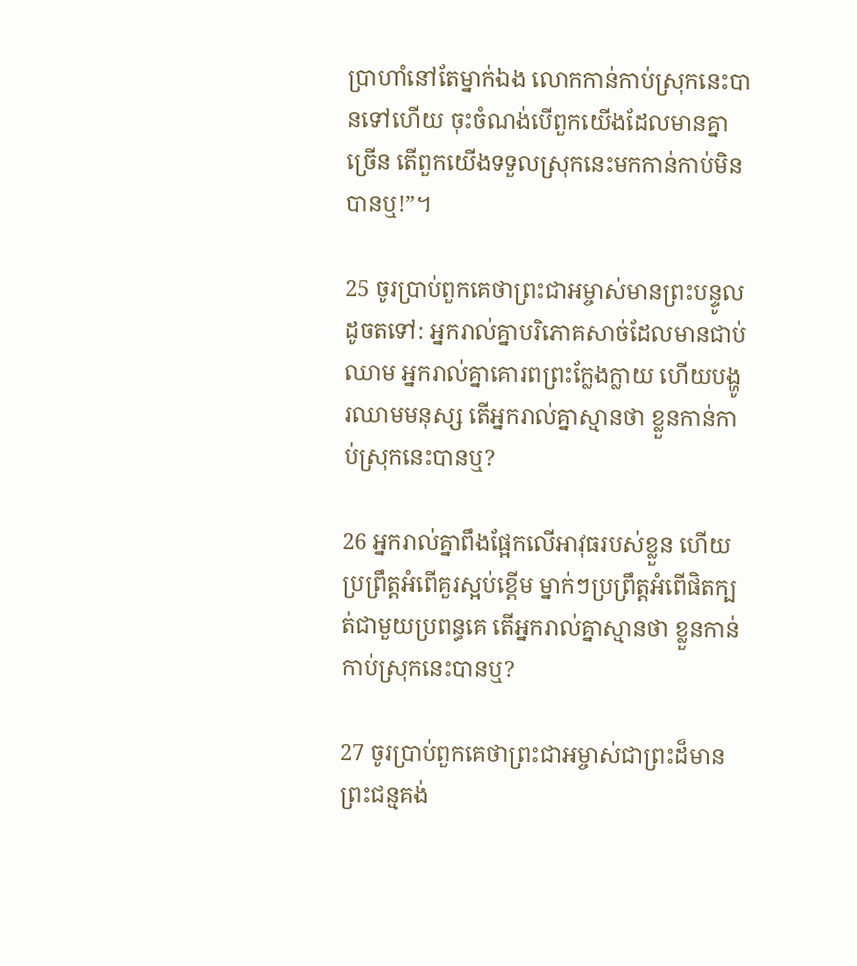ប្រាហាំនៅតែម្នាក់ឯង លោកកាន់កាប់ស្រុកនេះបានទៅហើយ ចុះចំណង់បើពួកយើងដែលមានគ្នាច្រើន តើពួកយើងទទួលស្រុកនេះមកកាន់កាប់មិនបានឬ!”។

25 ចូរប្រាប់ពួកគេថាព្រះ‌ជា‌អម្ចាស់មានព្រះ‌បន្ទូលដូចតទៅ: អ្នករាល់គ្នាបរិភោគសាច់ដែលមានជាប់ឈាម អ្នករាល់គ្នាគោរពព្រះក្លែង‌ក្លាយ ហើយបង្ហូរឈាមមនុស្ស តើអ្នករាល់គ្នាស្មានថា ខ្លួនកាន់កាប់ស្រុកនេះបានឬ?

26 អ្នករាល់គ្នាពឹងផ្អែកលើអាវុធរបស់ខ្លួន ហើយប្រព្រឹត្តអំពើគួរស្អប់ខ្ពើម ម្នាក់ៗប្រព្រឹត្តអំពើផិតក្បត់ជាមួយប្រពន្ធគេ តើអ្នករាល់គ្នាស្មានថា ខ្លួនកាន់កាប់ស្រុកនេះបានឬ?

27 ចូរប្រាប់ពួកគេថាព្រះ‌ជា‌អម្ចាស់ជាព្រះដ៏មានព្រះ‌ជន្មគង់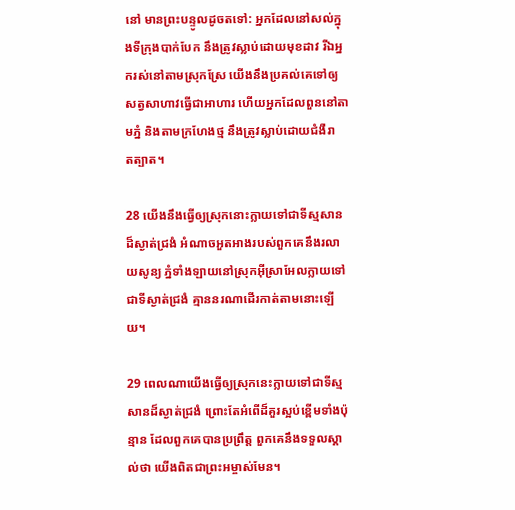នៅ មានព្រះ‌បន្ទូលដូចតទៅ: អ្នកដែលនៅសល់ក្នុងទីក្រុងបាក់បែក នឹងត្រូវស្លាប់ដោយមុខដាវ រីឯអ្នករស់នៅតាមស្រុកស្រែ យើងនឹងប្រគល់គេទៅឲ្យសត្វសាហាវធ្វើជាអាហារ ហើយអ្នកដែលពួននៅតាមភ្នំ និងតាមក្រហែងថ្ម នឹងត្រូវស្លាប់ដោយជំងឺរាត‌ត្បាត។

28 យើងនឹងធ្វើឲ្យស្រុកនោះក្លាយទៅជាទីស្មសានដ៏ស្ងាត់ជ្រងំ អំណាចអួត‌អាងរបស់ពួកគេនឹងរលាយសូន្យ ភ្នំទាំង‌ឡាយនៅស្រុកអ៊ីស្រា‌អែលក្លាយទៅជាទីស្ងាត់ជ្រងំ គ្មាននរណាដើរកាត់តាមនោះឡើយ។

29 ពេលណាយើងធ្វើឲ្យស្រុកនេះក្លាយទៅជាទីស្មសានដ៏ស្ងាត់ជ្រងំ ព្រោះតែអំពើដ៏គួរស្អប់ខ្ពើមទាំងប៉ុន្មាន ដែលពួកគេបានប្រព្រឹត្ត ពួកគេនឹងទទួលស្គាល់ថា យើងពិតជាព្រះ‌អម្ចាស់មែន។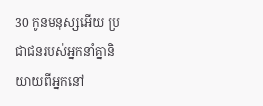30 កូនមនុស្សអើយ ប្រជា‌ជនរបស់អ្នកនាំគ្នានិយាយពីអ្នកនៅ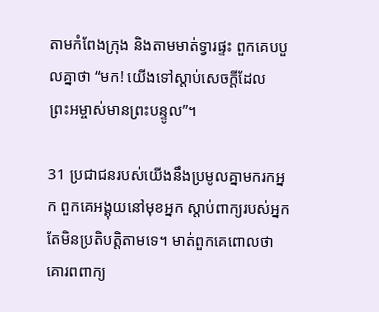តាមកំពែងក្រុង និងតាមមាត់ទ្វារផ្ទះ ពួកគេបបួលគ្នាថា “មក! យើងទៅស្ដាប់សេចក្ដីដែលព្រះ‌អម្ចាស់មានព្រះ‌បន្ទូល”។

31 ប្រជា‌ជនរបស់យើងនឹងប្រមូលគ្នាមករកអ្នក ពួកគេអង្គុយនៅមុខអ្នក ស្ដាប់ពាក្យរបស់អ្នក តែមិនប្រតិបត្តិតាមទេ។ មាត់ពួកគេពោលថា គោរពពាក្យ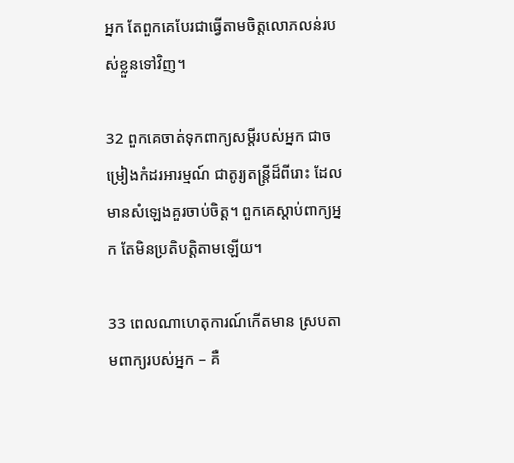អ្នក តែពួកគេបែរជាធ្វើតាមចិត្តលោភ‌លន់របស់ខ្លួនទៅវិញ។

32 ពួកគេចាត់ទុកពាក្យសម្ដីរបស់អ្នក ជាចម្រៀងកំដរអារម្មណ៍ ជាតូរ្យ‌តន្ត្រីដ៏ពីរោះ ដែលមានសំឡេងគួរចាប់ចិត្ត។ ពួកគេស្ដាប់ពាក្យអ្នក តែមិនប្រតិបត្តិតាមឡើយ។

33 ពេលណាហេតុ‌ការណ៍កើតមាន ស្របតាមពាក្យរបស់អ្នក – គឺ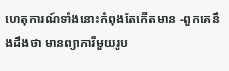ហេតុ‌ការណ៍ទាំងនោះកំពុងតែកើតមាន -ពួកគេនឹងដឹងថា មានព្យាការីមួយរូប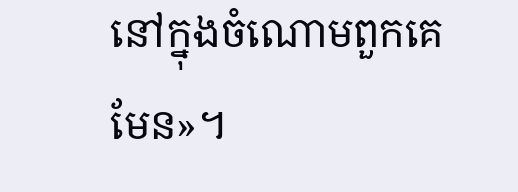នៅក្នុងចំណោមពួកគេមែន»។